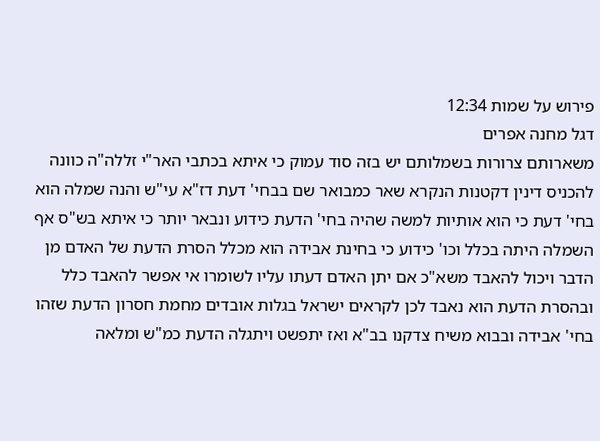פירוש על שמות 12:34
דגל מחנה אפרים
משארותם צרורות בשמלותם יש בזה סוד עמוק כי איתא בכתבי האר"י זללה"ה כוונה להכניס דינין דקטנות הנקרא שאר כמבואר שם בבחי' דעת דז"א עי"ש והנה שמלה הוא בחי' דעת כי הוא אותיות למשה שהיה בחי' הדעת כידוע ונבאר יותר כי איתא בש"ס אף השמלה היתה בכלל וכו' כידוע כי בחינת אבידה הוא מכלל הסרת הדעת של האדם מן הדבר ויכול להאבד משא"כ אם יתן האדם דעתו עליו לשומרו אי אפשר להאבד כלל ובהסרת הדעת הוא נאבד לכן לקראים ישראל בגלות אובדים מחמת חסרון הדעת שזהו בחי' אבידה ובבוא משיח צדקנו בב"א ואז יתפשט ויתגלה הדעת כמ"ש ומלאה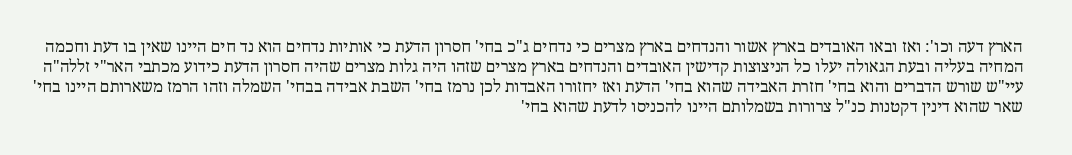הארץ דעה וכו': ואז ובאו האובדים בארץ אשור והנדחים בארץ מצרים כי נדחים ג"כ בחי' חסרון הדעת כי אותיות נדחים הוא נד חים היינו שאין בו דעת וחכמה המחיה בעליה ובעת הגאולה יעלו כל הניצוצות קדישין האובדים והנדחים בארץ מצרים שזהו היה גלות מצרים שהיה חסרון הדעת כידוע מכתבי האר"י זללה"ה עיי"ש שורש הדברים והוא בחי' חזרת האבידה שהוא בחי' הדעת ואז יחזורו האבדות לכן נרמז בחי' השבת אבידה בבחי' השמלה וזהו הרמז משארותם היינו בחי' שאר שהוא דינין דקטנות כנ"ל צרורות בשמלותם היינו להכניסו לדעת שהוא בחי'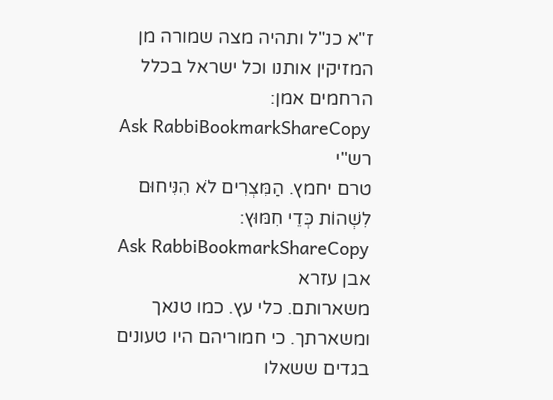ז"א כנ"ל ותהיה מצה שמורה מן המזיקין אותנו וכל ישראל בכלל הרחמים אמן:
Ask RabbiBookmarkShareCopy
רש"י
טרם יחמץ. הַמִּצְרִים לֹא הִנִּיחוּם לִשְׁהוֹת כְּדֵי חִמּוּץ:
Ask RabbiBookmarkShareCopy
אבן עזרא
משארותם. כלי עץ. כמו טנאך ומשארתך. כי חמוריהם היו טעונים בגדים ששאלו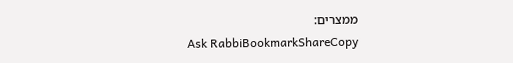ממצרים:
Ask RabbiBookmarkShareCopy